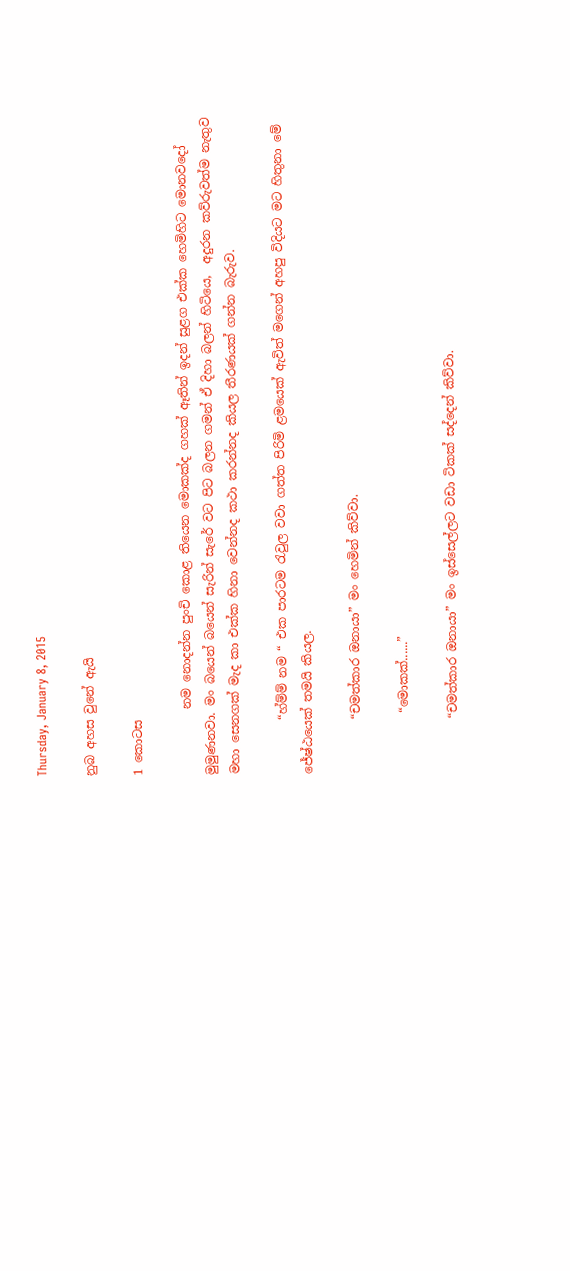Thursday, January 8, 2015

නුබ අහස වුනේ ඇයි

1 කොටස

           නම නොදන්න පුංචි කොළ තියෙන මොකක්ද ගහක් ඈතින් ඉදන් සුළග එක්ක හෙමිහිට මොනවදෝ  මුමුණනවා. මං බයෙන් බයෙන් සැරින් සැරේ වට පිට බලන ගමන් ඒ දිහා බලන් හිටියෙ,  අදුරන කව්රුවත්ම නැතුව මහා සෙනගක් මැද කා එක්ක හිනා වෙන්නද කථා කරන්නද කියල තීරණයක් ගන්න බැරුව.

         “හ්ම්ම් නම “ එක පාරටම රැවුල වවා ගත්ත පිරිමි ළමයෙක් ඇවිත් මගෙන් අහපු විදියට මට හිතුනා මේ ජේෂ්ඨයෙක් තමයි කියල.

         “චමත්කාර ඔනායා” මං හෙමින් කිව්වා.

          “මොකක්......”

         “චමත්කාර ඔනායා” මං ඉස්සෙල්ලට වඩා ටිකක් සද්දෙන් කිව්වා.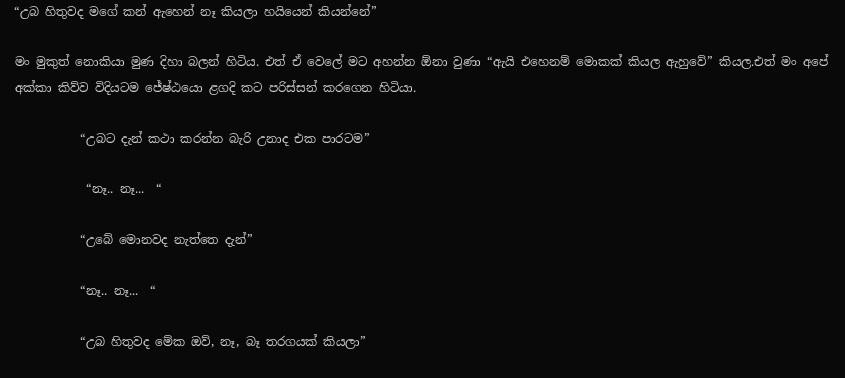“උබ හිතුවද මගේ කන් ඇහෙන් නෑ කියලා හයියෙන් කියන්නේ”

මං මුකුත් නොකියා මුණ දිහා බලන් හිටිය. එත් ඒ වෙලේ මට අහන්න ඕනා වුණා “ඇයි එහෙනම් මොකක් කියල ඇහුවේ” කියල.එත් මං අපේ අක්කා කිව්ව විදියටම ජේෂ්ඨයො ළගදි කට පරිස්සන් කරගෙන හිටියා.

           “උබට දැන් කථා කරන්න බැරි උනාද එක පාරටම”

            “නෑ.. නෑ...  “

           “උබේ මොනවද නැත්තෙ දැන්”

           “නෑ.. නෑ...  “

           “උබ හිතුවද මේක ඔව්, නෑ, බෑ තරගයක් කියලා”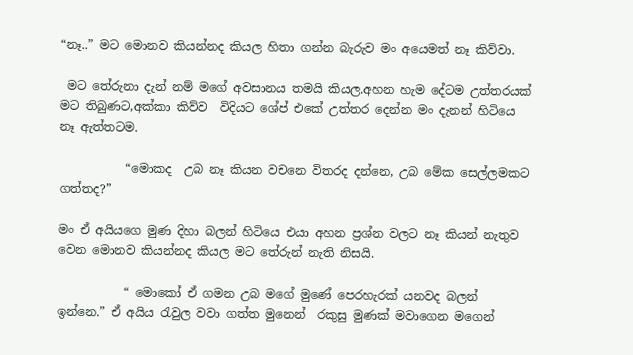“නෑ..” මට මොනව කියන්නද කියල හිතා ගන්න බැරුව මං අයෙමත් නෑ කිව්වා.

 මට තේරුනා දැන් නම් මගේ අවසානය තමයි කියල.අහන හැම දේටම උත්තරයක් මට තිබුණට,අක්කා කිව්ව  විදියට ශේප් එකේ උත්තර දෙන්න මං දැනන් හිටියෙ නෑ ඇත්තටම.

           “මොකද  උබ නෑ කියන වචනෙ විතරද දන්නෙ, උබ මේක සෙල්ලමකට ගත්තද?”

මං ඒ අයියගෙ මුණ දිහා බලන් හිටියෙ එයා අහන ප්‍රශ්න වලට නෑ කියන් නැතුව වෙන මොනව කියන්නද කියල මට තේරුන් නැති නිසයි.

           “ මොකෝ ඒ ගමන උබ මගේ මුණේ පෙරහැරක් යනවද බලන් ඉන්නෙ.” ඒ අයිය රැවුල වවා ගත්ත මුනෙන්  රකුසු මුණක් මවාගෙන මගෙන්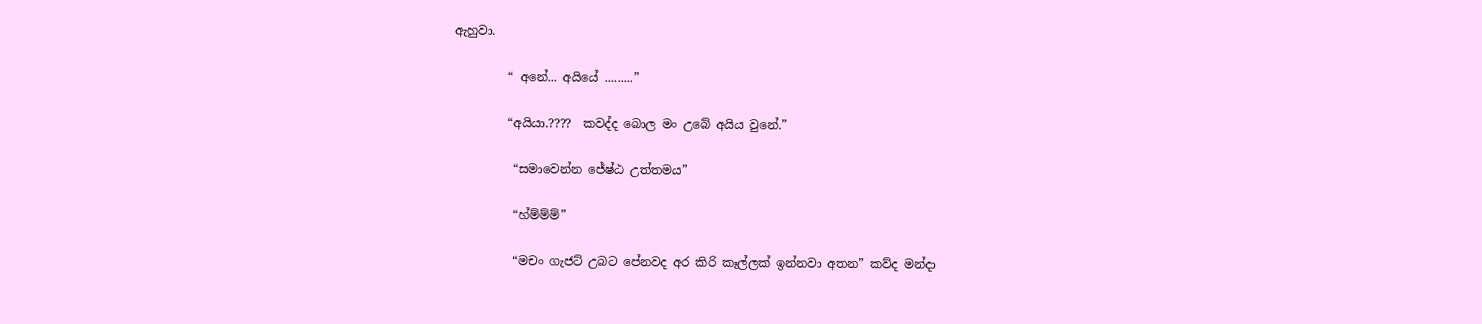ඇහුවා.

         “ අනේ... අයියේ .........”

         “අයියා.????  කවද්ද බොල මං උබේ අයිය වුනේ.”

          “සමාවෙන්න ජේෂ්ඨ උත්තමය”

          “හ්ම්ම්ම්”

          “මචං ගැජට් උබට පේනවද අර කිරි කෑල්ලක් ඉන්නවා අතන” කව්ද මන්දා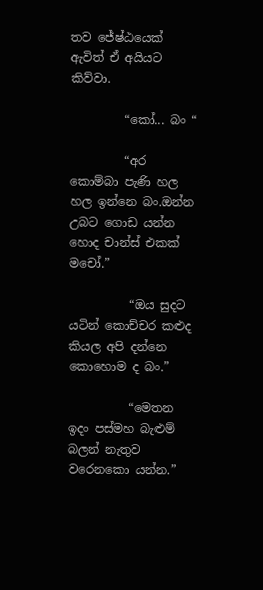තව ජේෂ්ඨයෙක් ඇවිත් ඒ අයියට කිව්වා.

         “කෝ... බං “

         “අර කොම්බා පැණි හල හල ඉන්නෙ බං.ඔන්න උබට ගොඩ යන්න හොද චාන්ස් එකක් මචෝ.”

          “ඔය සුදට යටින් කොච්චර කළුද කියල අපි දන්නෙ කොහොම ද බං.”

          “මෙතන ඉදං පස්මහ බැළුම් බලන් නැතුව වරෙනකො යන්න.”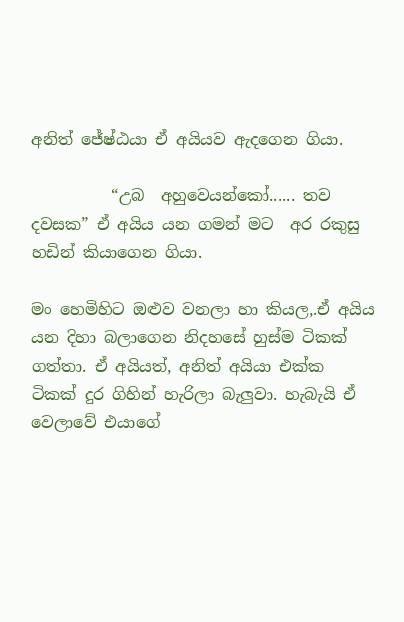අනිත් ජේෂ්ඨයා ඒ අයියව ඇදගෙන ගියා.

          “උබ  අහුවෙයන්කෝ...... තව දවසක” ඒ අයිය යන ගමන් මට  අර රකුසු හඩින් කියාගෙන ගියා.

මං හෙමිහිට ඔළුව වනලා හා කියල,.ඒ අයිය යන දිහා බලාගෙන නිදහසේ හුස්ම ටිකක් ගත්තා. ඒ අයියත්, අනිත් අයියා එක්ක ටිකක් දුර ගිහින් හැරිලා බැලුවා. හැබැයි ඒ වෙලාවේ එයාගේ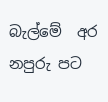බැල්මේ  අර නපුරු පට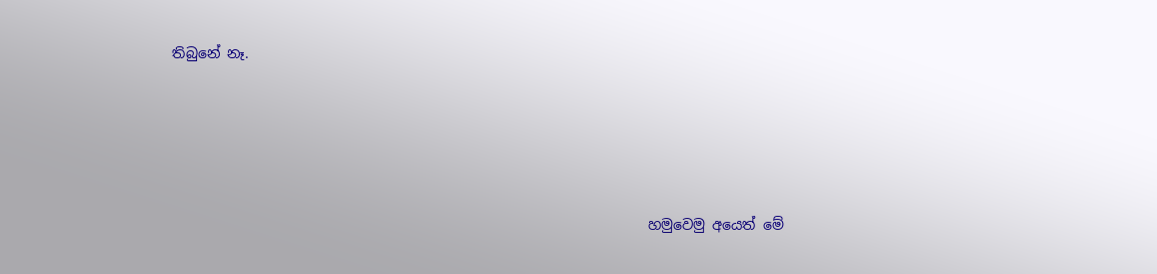තිබුනේ නෑ.





                                                                    හමුවෙමු අයෙත් මේ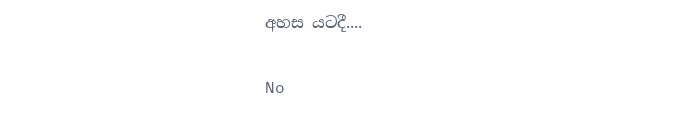අහස යටදී....

No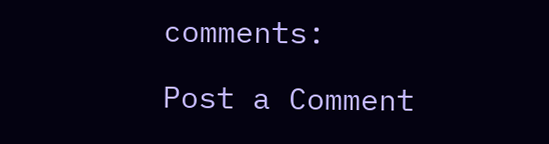comments:

Post a Comment